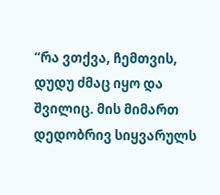“რა ვთქვა, ჩემთვის, დუდუ ძმაც იყო და შვილიც. მის მიმართ დედობრივ სიყვარულს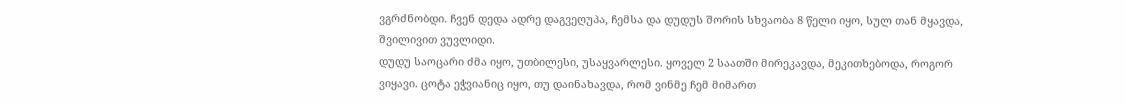ვგრძნობდი. ჩვენ დედა ადრე დაგვეღუპა, ჩემსა და დუდუს შორის სხვაობა 8 წელი იყო, სულ თან მყავდა, შვილივით ვუვლიდი.
დუდუ საოცარი ძმა იყო, უთბილესი, უსაყვარლესი. ყოველ 2 საათში მირეკავდა, მეკითხებოდა, როგორ ვიყავი. ცოტა ეჭვიანიც იყო, თუ დაინახავდა, რომ ვინმე ჩემ მიმართ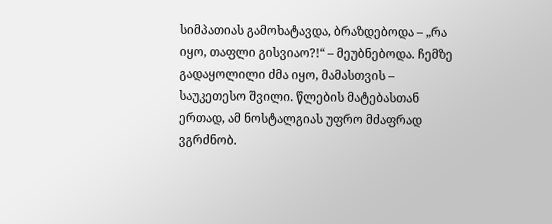სიმპათიას გამოხატავდა, ბრაზდებოდა – „რა იყო, თაფლი გისვიაო?!“ – მეუბნებოდა. ჩემზე გადაყოლილი ძმა იყო, მამასთვის – საუკეთესო შვილი. წლების მატებასთან ერთად, ამ ნოსტალგიას უფრო მძაფრად ვგრძნობ.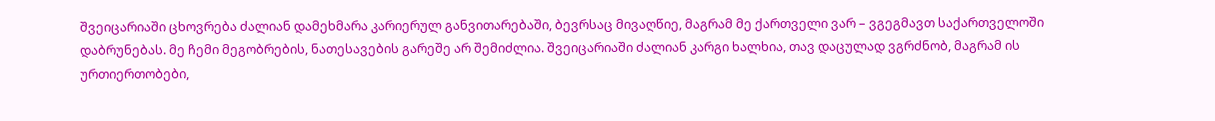შვეიცარიაში ცხოვრება ძალიან დამეხმარა კარიერულ განვითარებაში, ბევრსაც მივაღწიე, მაგრამ მე ქართველი ვარ – ვგეგმავთ საქართველოში დაბრუნებას. მე ჩემი მეგობრების, ნათესავების გარეშე არ შემიძლია. შვეიცარიაში ძალიან კარგი ხალხია, თავ დაცულად ვგრძნობ, მაგრამ ის ურთიერთობები,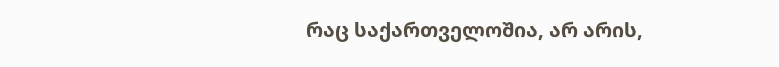რაც საქართველოშია, არ არის,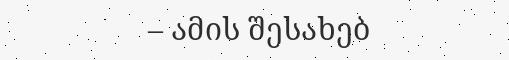– ამის შესახებ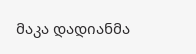მაკა დადიანმა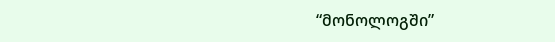“მონოლოგში”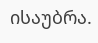ისაუბრა.